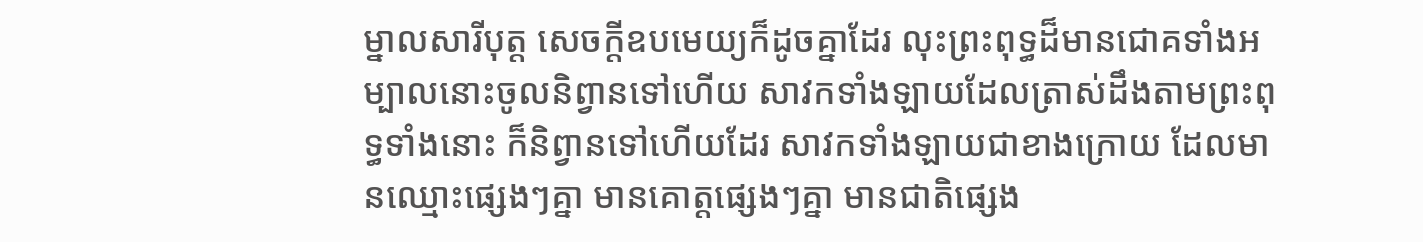ម្នាលសារីបុត្ត សេចក្តីឧបមេយ្យក៏ដូចគ្នាដែរ លុះព្រះពុទ្ធដ៏មានជោគទាំងអម្បាលនោះចូលនិព្វានទៅហើយ សាវកទាំងឡាយដែលត្រាស់ដឹងតាមព្រះពុទ្ធទាំងនោះ ក៏និព្វានទៅហើយដែរ សាវកទាំងឡាយជាខាងក្រោយ ដែលមានឈ្មោះផ្សេងៗគ្នា មានគោត្តផ្សេងៗគ្នា មានជាតិផ្សេង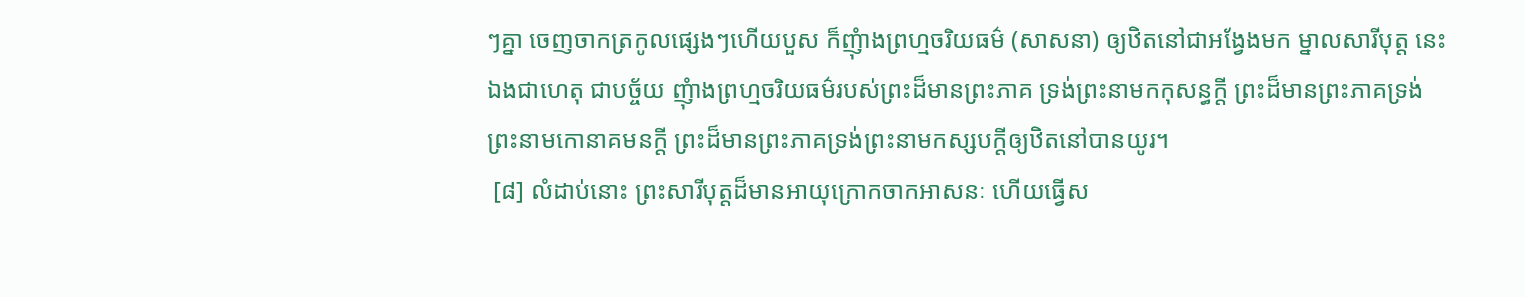ៗគ្នា ចេញចាកត្រកូលផ្សេងៗហើយបួស ក៏ញុំាងព្រហ្មចរិយធម៌ (សាសនា) ឲ្យឋិតនៅជាអង្វែងមក ម្នាលសារីបុត្ត នេះឯងជាហេតុ ជាបច្ច័យ ញុំាងព្រហ្មចរិយធម៌របស់ព្រះដ៏មានព្រះភាគ ទ្រង់ព្រះនាមកកុសន្ធក្តី ព្រះដ៏មានព្រះភាគទ្រង់ព្រះនាមកោនាគមនក្តី ព្រះដ៏មានព្រះភាគទ្រង់ព្រះនាមកស្សបក្តីឲ្យឋិតនៅបានយូរ។
 [៨] លំដាប់នោះ ព្រះសារីបុត្តដ៏មានអាយុក្រោកចាកអាសនៈ ហើយធ្វើស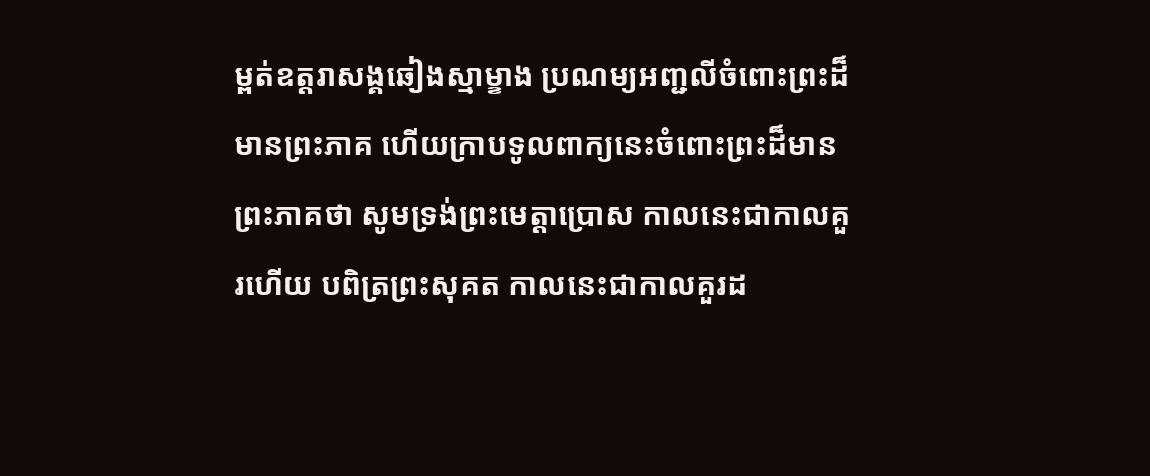ម្ពត់ឧត្តរាសង្គឆៀងស្មាម្ខាង ប្រណម្យអញ្ជលីចំពោះព្រះដ៏មានព្រះភាគ ហើយក្រាបទូលពាក្យនេះចំពោះព្រះដ៏មានព្រះភាគថា សូមទ្រង់ព្រះមេត្តាប្រោស កាលនេះជាកាលគួរហើយ បពិត្រព្រះសុគត កាលនេះជាកាលគួរដ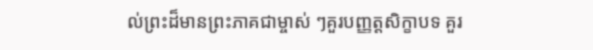ល់ព្រះដ៏មានព្រះភាគជាម្ចាស់ ៗគួរបញ្ញត្តសិក្ខាបទ គួរ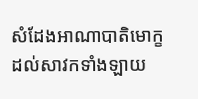សំដែងអាណាបាតិមោក្ខដល់សាវកទាំងឡាយ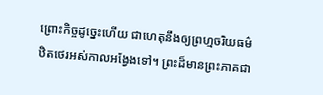ព្រោះកិច្ចដូច្នេះហើយ ជាហេតុនឹងឲ្យព្រហ្មចរិយធម៌ឋិតថេរអស់កាលអង្វែងទៅ។ ព្រះដ៏មានព្រះភាគជា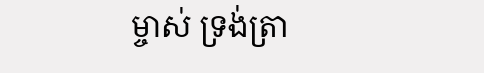ម្ចាស់ ទ្រង់ត្រា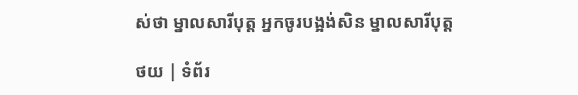ស់ថា ម្នាលសារីបុត្ត អ្នកចូរបង្អង់សិន ម្នាលសារីបុត្ត

ថយ | ទំព័រ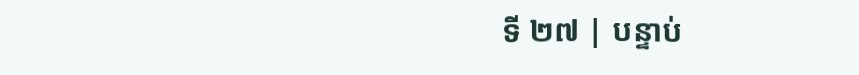ទី ២៧ | បន្ទាប់